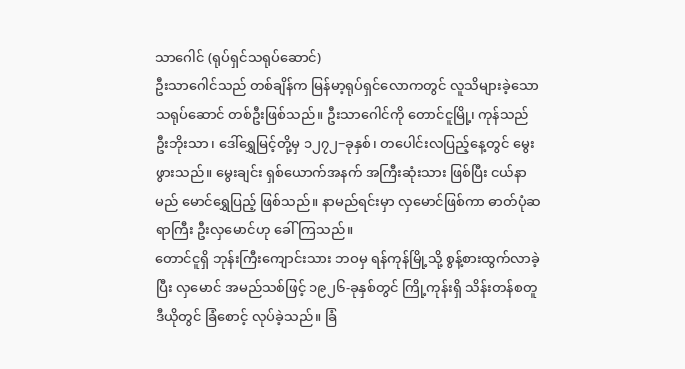သာဂေါင် (ရုပ်ရှင်သရုပ်ဆောင်)
ဦးသာဂေါင်သည် တစ်ချိန်က မြန်မာ့ရုပ်ရှင်လောကတွင် လူသိများခဲ့သော သရုပ်ဆောင် တစ်ဦးဖြစ်သည်။ ဦးသာဂေါင်ကို တောင်ငူမြို့၊ ကုန်သည် ဦးဘိုးသာ၊ ဒေါ်ရွှေမြင့်တို့မှ ၁၂၇၂−ခုနှစ်၊ တပေါင်းလပြည့်နေ့တွင် မွေးဖွားသည်။ မွေးချင်း ရှစ်ယောက်အနက် အကြီးဆုံးသား ဖြစ်ပြီး ငယ်နာမည် မောင်ရွှေပြည့် ဖြစ်သည်။ နာမည်ရင်းမှာ လှမောင်ဖြစ်ကာ ဓာတ်ပုံဆရာကြီး ဦးလှမောင်ဟု ခေါ်ကြသည်။
တောင်ငူရှိ ဘုန်းကြီးကျောင်းသား ဘဝမှ ရန်ကုန်မြို့သို့ စွန့်စားထွက်လာခဲ့ပြီး လှမောင် အမည်သစ်ဖြင့် ၁၉၂၆-ခုနှစ်တွင် ကြို့ကုန်းရှိ သိန်းတန်စတူဒီယိုတွင် ခြံစောင့် လုပ်ခဲ့သည်။ ခြံ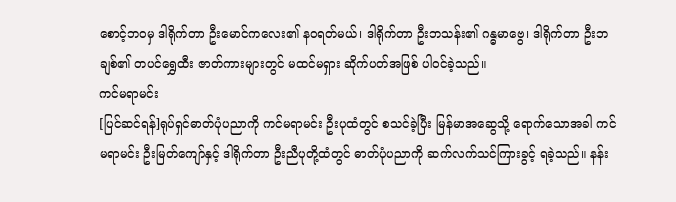စောင့်ဘဝမှ ဒါရိုက်တာ ဦးမောင်ကလေး၏ နဝရတ်မယ်၊ ဒါရိုက်တာ ဦးဘသန်း၏ ဂန္ဓမာဗွေ၊ ဒါရိုက်တာ ဦးဘချစ်၏ တပင်ရွှေထီး ဇာတ်ကားများတွင် မထင်မရှား ဆိုက်ပတ်အဖြစ် ပါဝင်ခဲ့သည်။
ကင်မရာမင်း
[ပြင်ဆင်ရန်]ရုပ်ရှင်ဓာတ်ပုံပညာကို ကင်မရာမင်း ဦးပုထံတွင် စသင်ခဲ့ပြီး မြန်မာအဆွေသို့ ရောက်သောအခါ ကင်မရာမင်း ဦးမြတ်ကျော်နှင့် ဒါရိုက်တာ ဦးညီပုတို့ထံတွင် ဓာတ်ပုံပညာကို ဆက်လက်သင်ကြားခွင့် ရခဲ့သည်။ နန်း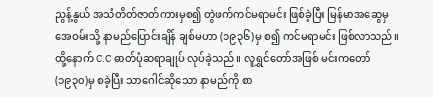ညွန့်နွယ် အသံတိတ်ဇာတ်ကားမှစ၍ တွဲဖက်ကင်မရာမင်း ဖြစ်ခဲ့ပြီး မြန်မာအဆွေမှ အေဝမ်းသို့ နာမည်ပြောင်းချိန် ချစ်မဟာ (၁၉၃၆)မှ စ၍ ကင်မရာမင်း ဖြစ်လာသည်။ ထို့နောက် C.C ဓာတ်ပုံဆရာချုပ် လုပ်ခဲ့သည်။ လူရွှင်တော်အဖြစ် မင်းကတော် (၁၉၃၀)မှ စခဲ့ပြီး သာဂေါင်ဆိုသော နာမည်ကို စာ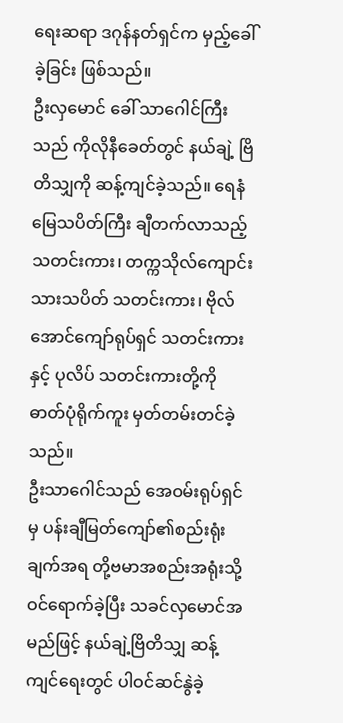ရေးဆရာ ဒဂုန်နတ်ရှင်က မှည့်ခေါ်ခဲ့ခြင်း ဖြစ်သည်။
ဦးလှမောင် ခေါ် သာဂေါင်ကြီးသည် ကိုလိုနီခေတ်တွင် နယ်ချဲ့ ဗြိတိသျှကို ဆန့်ကျင်ခဲ့သည်။ ရေနံမြေသပိတ်ကြီး ချီတက်လာသည့် သတင်းကား၊ တက္ကသိုလ်ကျောင်းသားသပိတ် သတင်းကား၊ ဗိုလ်အောင်ကျော်ရုပ်ရှင် သတင်းကားနှင့် ပုလိပ် သတင်းကားတို့ကို ဓာတ်ပုံရိုက်ကူး မှတ်တမ်းတင်ခဲ့သည်။
ဦးသာဂေါင်သည် အေဝမ်းရုပ်ရှင်မှ ပန်းချီမြတ်ကျော်၏စည်းရုံးချက်အရ တို့ဗမာအစည်းအရုံးသို့ ဝင်ရောက်ခဲ့ပြီး သခင်လှမောင်အမည်ဖြင့် နယ်ချဲ့ဗြိတိသျှ ဆန့်ကျင်ရေးတွင် ပါဝင်ဆင်နွဲခဲ့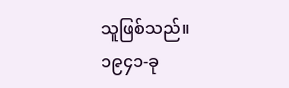သူဖြစ်သည်။
၁၉၄၁-ခု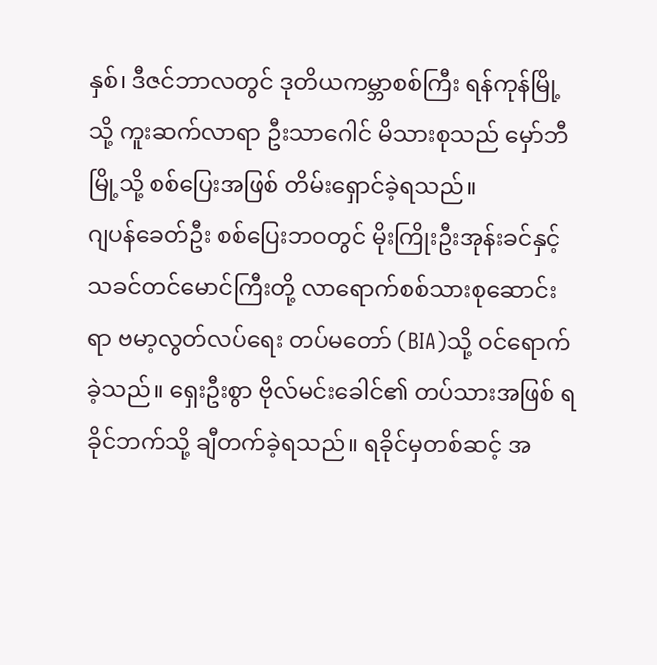နှစ်၊ ဒီဇင်ဘာလတွင် ဒုတိယကမ္ဘာစစ်ကြီး ရန်ကုန်မြို့သို့ ကူးဆက်လာရာ ဦးသာဂေါင် မိသားစုသည် မှော်ဘီမြို့သို့ စစ်ပြေးအဖြစ် တိမ်းရှောင်ခဲ့ရသည်။
ဂျပန်ခေတ်ဦး စစ်ပြေးဘဝတွင် မိုးကြိုးဦးအုန်းခင်နှင့် သခင်တင်မောင်ကြီးတို့ လာရောက်စစ်သားစုဆောင်းရာ ဗမာ့လွတ်လပ်ရေး တပ်မတော် (BIA)သို့ ဝင်ရောက်ခဲ့သည်။ ရှေးဦးစွာ ဗိုလ်မင်းခေါင်၏ တပ်သားအဖြစ် ရခိုင်ဘက်သို့ ချီတက်ခဲ့ရသည်။ ရခိုင်မှတစ်ဆင့် အ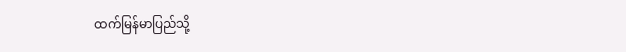ထက်မြန်မာပြည်သို့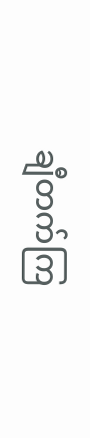ချီတက်ကြ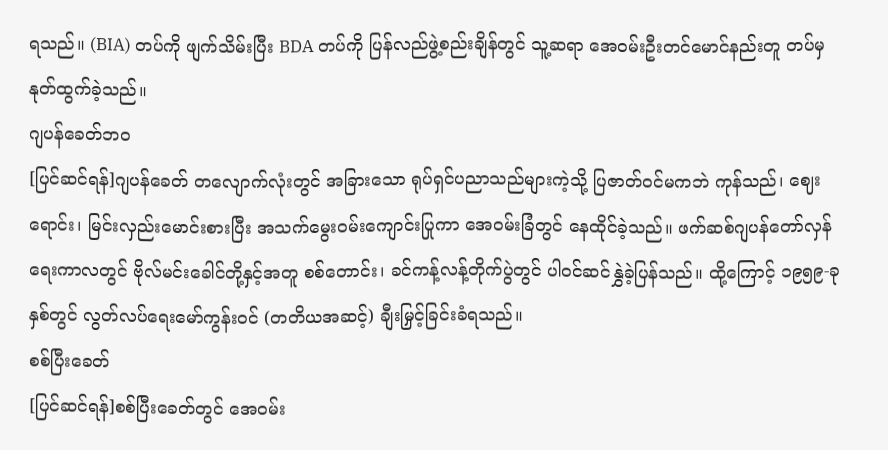ရသည်။ (BIA) တပ်ကို ဖျက်သိမ်းပြီး BDA တပ်ကို ပြန်လည်ဖွဲ့စည်းချိန်တွင် သူ့ဆရာ အေဝမ်းဦးတင်မောင်နည်းတူ တပ်မှ နုတ်ထွက်ခဲ့သည်။
ဂျပန်ခေတ်ဘဝ
[ပြင်ဆင်ရန်]ဂျပန်ခေတ် တလျောက်လုံးတွင် အခြားသော ရုပ်ရှင်ပညာသည်များကဲ့သို့ ပြဇာတ်ဝင်မကဘဲ ကုန်သည်၊ ဈေးရောင်း၊ မြင်းလှည်းမောင်းစားပြီး အသက်မွေးဝမ်းကျောင်းပြုကာ အေဝမ်းခြံတွင် နေထိုင်ခဲ့သည်။ ဖက်ဆစ်ဂျပန်တော်လှန်ရေးကာလတွင် ဗိုလ်မင်းခေါင်တို့နှင့်အတူ စစ်တောင်း၊ ခင်ကန့်လန့်တိုက်ပွဲတွင် ပါဝင်ဆင်နွှဲခဲ့ပြန်သည်။ ထို့ကြောင့် ၁၉၅၉-ခုနှစ်တွင် လွတ်လပ်ရေးမော်ကွန်းဝင် (တတိယအဆင့်) ချီးမြှင့်ခြင်းခံရသည်။
စစ်ပြီးခေတ်
[ပြင်ဆင်ရန်]စစ်ပြီးခေတ်တွင် အေဝမ်း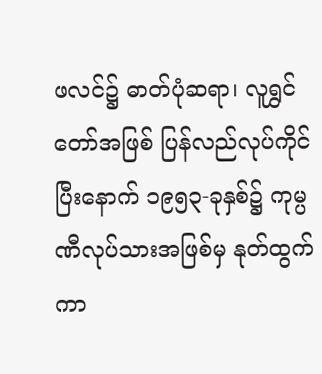ဖလင်၌ ဓာတ်ပုံဆရာ၊ လူရွှင်တော်အဖြစ် ပြန်လည်လုပ်ကိုင်ပြီးနောက် ၁၉၅၃-ခုနှစ်၌ ကုမ္ပဏီလုပ်သားအဖြစ်မှ နုတ်ထွက်ကာ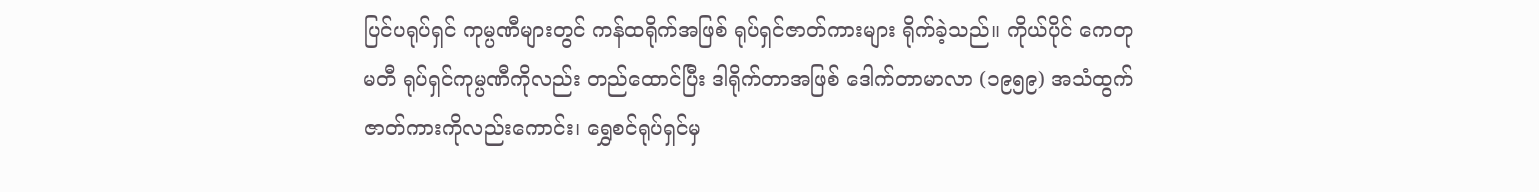ပြင်ပရုပ်ရှင် ကုမ္ပဏီများတွင် ကန်ထရိုက်အဖြစ် ရုပ်ရှင်ဇာတ်ကားများ ရိုက်ခဲ့သည်။ ကိုယ်ပိုင် ကေတုမတီ ရုပ်ရှင်ကုမ္ပဏီကိုလည်း တည်ထောင်ပြီး ဒါရိုက်တာအဖြစ် ဒေါက်တာမာလာ (၁၉၅၉) အသံထွက် ဇာတ်ကားကိုလည်းကောင်း၊ ရွှေစင်ရုပ်ရှင်မှ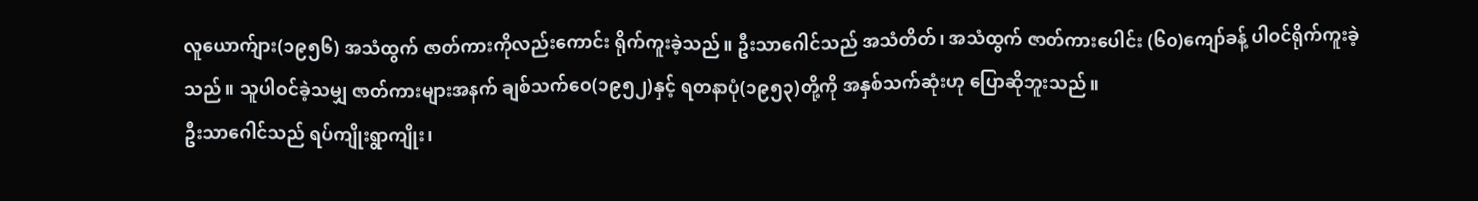လူယောက်ျား(၁၉၅၆) အသံထွက် ဇာတ်ကားကိုလည်းကောင်း ရိုက်ကူးခဲ့သည်။ ဦးသာဂေါင်သည် အသံတိတ်၊ အသံထွက် ဇာတ်ကားပေါင်း (၆၀)ကျော်ခန့် ပါဝင်ရိုက်ကူးခဲ့သည်။ သူပါဝင်ခဲ့သမျှ ဇာတ်ကားများအနက် ချစ်သက်ဝေ(၁၉၅၂)နှင့် ရတနာပုံ(၁၉၅၃)တို့ကို အနှစ်သက်ဆုံးဟု ပြောဆိုဘူးသည်။
ဦးသာဂေါင်သည် ရပ်ကျိုးရွာကျိုး၊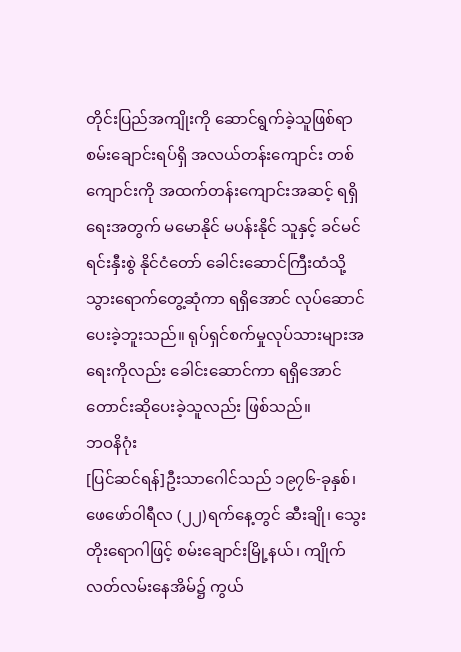တိုင်းပြည်အကျိုးကို ဆောင်ရွက်ခဲ့သူဖြစ်ရာ စမ်းချောင်းရပ်ရှိ အလယ်တန်းကျောင်း တစ်ကျောင်းကို အထက်တန်းကျောင်းအဆင့် ရရှိရေးအတွက် မမောနိုင် မပန်းနိုင် သူနှင့် ခင်မင်ရင်းနှီးစွဲ နိုင်ငံတော် ခေါင်းဆောင်ကြီးထံသို့ သွားရောက်တွေ့ဆုံကာ ရရှိအောင် လုပ်ဆောင်ပေးခဲ့ဘူးသည်။ ရုပ်ရှင်စက်မှုလုပ်သားများအရေးကိုလည်း ခေါင်းဆောင်ကာ ရရှိအောင် တောင်းဆိုပေးခဲ့သူလည်း ဖြစ်သည်။
ဘဝနိဂုံး
[ပြင်ဆင်ရန်]ဦးသာဂေါင်သည် ၁၉၇၆-ခုနှစ်၊ ဖေဖော်ဝါရီလ (၂၂)ရက်နေ့တွင် ဆီးချို၊ သွေးတိုးရောဂါဖြင့် စမ်းချောင်းမြို့နယ်၊ ကျိုက်လတ်လမ်းနေအိမ်၌ ကွယ်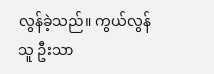လွန်ခဲ့သည်။ ကွယ်လွန်သူ ဦးသာ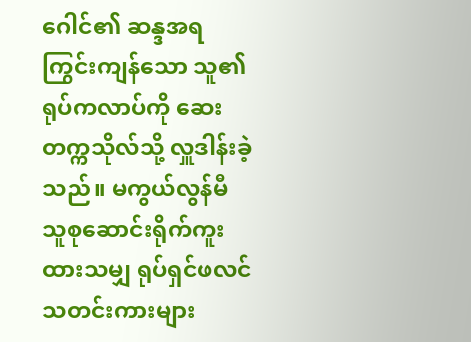ဂေါင်၏ ဆန္ဒအရ ကြွင်းကျန်သော သူ၏ရုပ်ကလာပ်ကို ဆေးတက္ကသိုလ်သို့ လှူဒါန်းခဲ့သည်။ မကွယ်လွန်မီ သူစုဆောင်းရိုက်ကူးထားသမျှ ရုပ်ရှင်ဖလင် သတင်းကားများ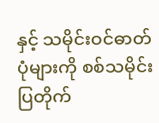နှင့် သမိုင်းဝင်ဓာတ်ပုံများကို စစ်သမိုင်းပြတိုက်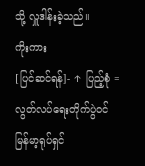သို့ လှူဒါန်းခဲ့သည်။
ကိုးကား
[ပြင်ဆင်ရန်]- ↑ ပြည့်စုံ = လွတ်လပ်ရေးတိုက်ပွဲဝင် မြန်မာ့ရုပ်ရှင်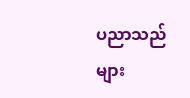ပညာသည်များ